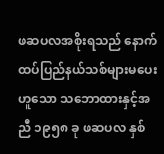ဖဆပလအစိုးရသည် နောက်ထပ်ပြည်နယ်သစ်များမပေးဟူသော သဘောထားနှင့်အညီ ၁၉၅၈ ခု ဖဆပလ နှစ်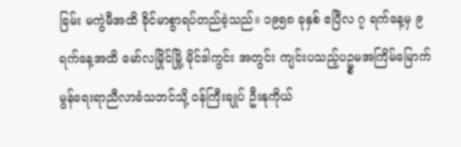ခြမ်း မကွဲမီအထိ ခိုင်မာစွာရပ်တည်ခဲ့သည်။ ၁၉၅၈ ခုနှစ် ဧပြီလ ၇ ရက်နေ့မှ ၉ ရက်နေ့အထိ မော်လမြိုင်မြို့ မိုင်ဒါကွင်း အတွင်း ကျင်းပသည့်ပဥ္စမအကြိမ်မြောက် မွန်ရေးရာညီလာခံသဘင်သို့ ဝန်ကြီးချုပ် ဦးနုကိုယ်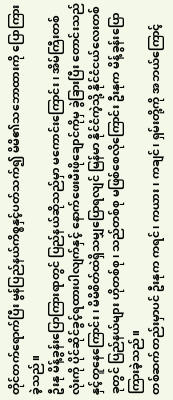တိုင်တက်ရောက်ပြီး မွန်ပြည်နယ်ကိစ္စနှင့်ပတ်သက်၍ မိမိ၏သဘောထားကို ပြောကြားခဲ့သည်။
ဦးနု မိန့်ခွန်းပြောကြားရာတွင် ပြည်နယ်ဆိုသည်မှာ မကောင်းကြောင်း၊ အိမ်ကြီးတစ်လုံးကို ပိုင်ဆိုင်ခွင့်ရထားပါလျက်နှင့် နောက်ဖေးမီးဖိုချောင်ကိုမှ ခွဲခြားပြီး တောင်းသည်နှင့်တူနေကြောင်း၊ မိမိစိတ်ထဲရှိသမျှပြောရလျင် မြန်မာ နိုင်ငံကဲ့သို့ နိုင်ငံငယ်လေးတစ်ခုတွင် ပြည်နယ်များ ဟိုတစ်စု၊ သည်တစ်စု မဖြစ်စေလိုကြောင်း ဦးနုက မိန့်ခွန်းပြော ကြားခဲ့သည်။
တစ်ဆက်တည်းမှာပင် ဦးနုက ကရင်၊ ကယား၊ ကချင်၊ ရှမ်းတို့ကို အဘယ်ကြောင့်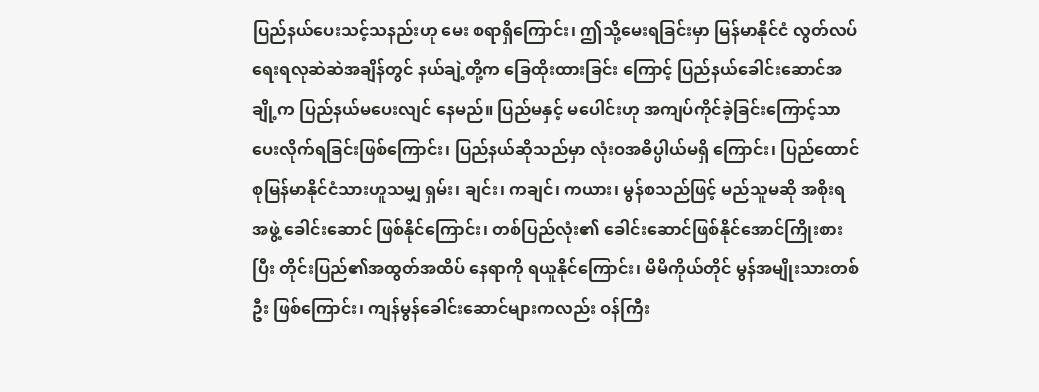ပြည်နယ်ပေးသင့်သနည်းဟု မေး စရာရှိကြောင်း၊ ဤသို့မေးရခြင်းမှာ မြန်မာနိုင်ငံ လွတ်လပ်ရေးရလုဆဲဆဲအချိန်တွင် နယ်ချဲ့တို့က ခြေထိုးထားခြင်း ကြောင့် ပြည်နယ်ခေါင်းဆောင်အချို့က ပြည်နယ်မပေးလျင် နေမည်။ ပြည်မနှင့် မပေါင်းဟု အကျပ်ကိုင်ခဲ့ခြင်းကြောင့်သာ ပေးလိုက်ရခြင်းဖြစ်ကြောင်း၊ ပြည်နယ်ဆိုသည်မှာ လုံးဝအဓိပ္ပါယ်မရှိ ကြောင်း၊ ပြည်ထောင်စုမြန်မာနိုင်ငံသားဟူသမျှ ရှမ်း၊ ချင်း၊ ကချင်၊ ကယား၊ မွန်စသည်ဖြင့် မည်သူမဆို အစိုးရအဖွဲ့ ခေါင်းဆောင် ဖြစ်နိုင်ကြောင်း၊ တစ်ပြည်လုံး၏ ခေါင်းဆောင်ဖြစ်နိုင်အောင်ကြိုးစားပြီး တိုင်းပြည်၏အထွတ်အထိပ် နေရာကို ရယူနိုင်ကြောင်း၊ မိမိကိုယ်တိုင် မွန်အမျိုးသားတစ်ဦး ဖြစ်ကြောင်း၊ ကျန်မွန်ခေါင်းဆောင်များကလည်း ဝန်ကြီး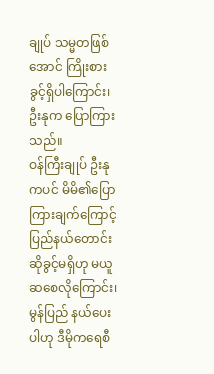ချုပ် သမ္မတဖြစ်အောင် ကြိုးစားခွင့်ရှိပါကြောင်း၊ ဦးနုက ပြောကြားသည်။
ဝန်ကြီးချုပ် ဦးနုကပင် မိမိ၏ပြောကြားချက်ကြောင့် ပြည်နယ်တောင်းဆိုခွင့်မရှိဟု မယူဆစေလိုကြောင်း၊ မွန်ပြည် နယ်ပေးပါဟု ဒီမိုကရေစီ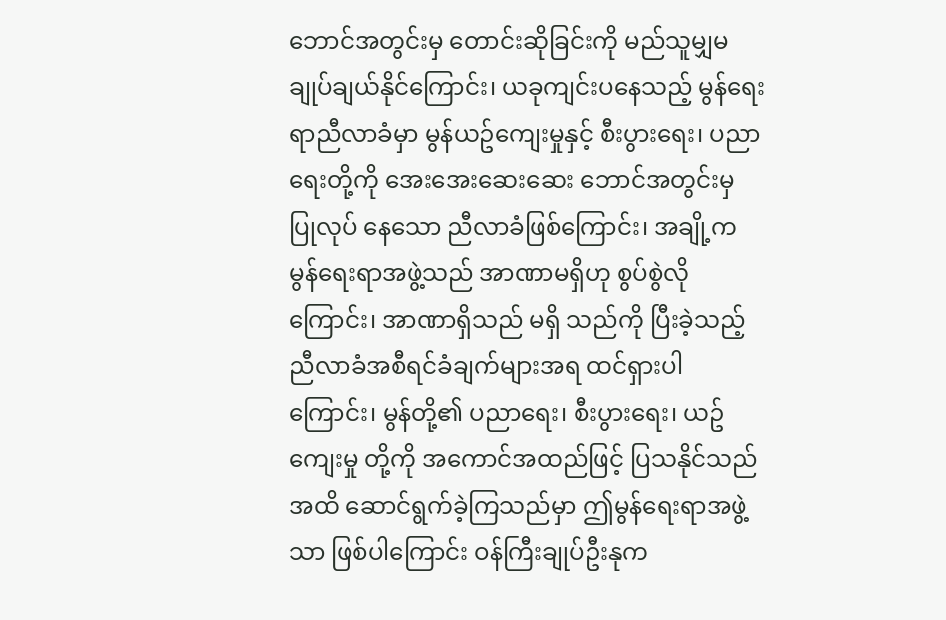ဘောင်အတွင်းမှ တောင်းဆိုခြင်းကို မည်သူမျှမချုပ်ချယ်နိုင်ကြောင်း၊ ယခုကျင်းပနေသည့် မွန်ရေးရာညီလာခံမှာ မွန်ယဥ်ကျေးမှုနှင့် စီးပွားရေး၊ ပညာရေးတို့ကို အေးအေးဆေးဆေး ဘောင်အတွင်းမှ ပြုလုပ် နေသော ညီလာခံဖြစ်ကြောင်း၊ အချို့က မွန်ရေးရာအဖွဲ့သည် အာဏာမရှိဟု စွပ်စွဲလိုကြောင်း၊ အာဏာရှိသည် မရှိ သည်ကို ပြီးခဲ့သည့် ညီလာခံအစီရင်ခံချက်များအရ ထင်ရှားပါကြောင်း၊ မွန်တို့၏ ပညာရေး၊ စီးပွားရေး၊ ယဥ်ကျေးမှု တို့ကို အကောင်အထည်ဖြင့် ပြသနိုင်သည်အထိ ဆောင်ရွက်ခဲ့ကြသည်မှာ ဤမွန်ရေးရာအဖွဲ့သာ ဖြစ်ပါကြောင်း ဝန်ကြီးချုပ်ဦးနုက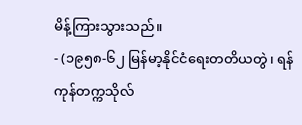မိန့်ကြားသွားသည်။
- (၁၉၅၈-၆၂ မြန်မာ့နိုင်ငံရေးတတိယတွဲ၊ ရန်ကုန်တက္ကသိုလ်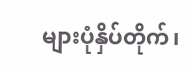များပုံနှိပ်တိုက်၊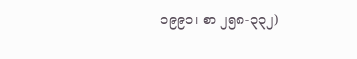၁၉၉၁၊ စာ ၂၅၈-၃၃၂)